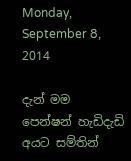Monday, September 8, 2014

දැන් මම පෙන්ෂන් හැඩිදැඩි අයට සම්තින්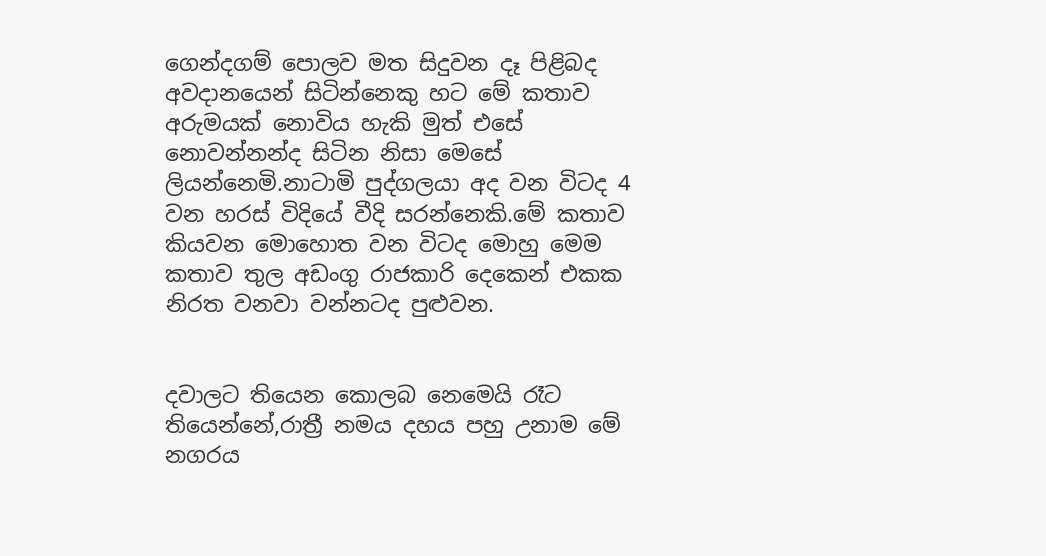ගෙන්දගම් පොලව මත සිදුවන දෑ පිළිබද අවදානයෙන් සිටින්නෙකු හට මේ කතාව අරුමයක් නොවිය හැකි මුත් එසේ නොවන්නන්ද සිටින නිසා මෙසේ ලියන්නෙමි.නාටාමි පුද්ගලයා අද වන විටද 4 වන හරස් විදියේ වීදි සරන්නෙකි.මේ කතාව කියවන මොහොත වන විටද මොහු මෙම කතාව තුල අඩංගු රාජකාරි දෙකෙන් එකක නිරත වනවා වන්නටද පුළුවන.


දවාලට තියෙන කොලබ නෙමෙයි රෑට තියෙන්නේ,රාත්‍රී නමය දහය පහු උනාම මේ නගරය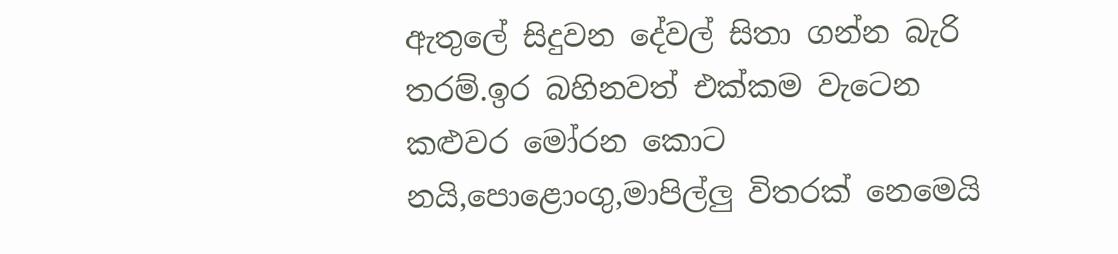ඇතුලේ සිදුවන දේවල් සිතා ගන්න බැරි තරම්.ඉර බහිනවත් එක්කම වැටෙන කළුවර මෝරන කොට නයි,පොළොංගු,මාපිල්ලු විතරක් නෙමෙයි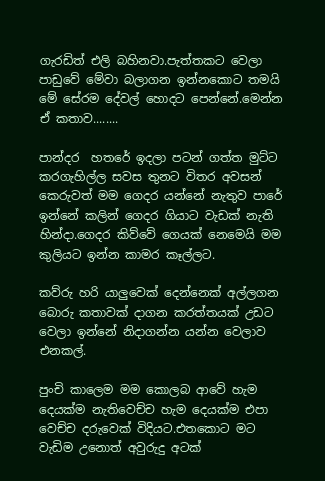ගැරඩිත් එලි බහිනවා.පැත්තකට වෙලා පාඩුවේ මේවා බලාගන ඉන්නකොට තමයි මේ සේරම දේවල් හොදට පෙන්නේ.මෙන්න ඒ කතාව........

පාන්දර  හතරේ ඉදලා පටන් ගත්ත මුට්ට කරගැහිල්ල සවස තුනට විතර අවසන් කෙරුවත් මම ගෙදර යන්නේ නැතුව පාරේ ඉන්නේ කලින් ගෙදර ගියාට වැඩක් නැති හින්දා.ගෙදර කිව්වේ ගෙයක් නෙමෙයි මම කුලියට ඉන්න කාමර කෑල්ලට.

කව්රු හරි යාලුවෙක් දෙන්නෙක් අල්ලගන බොරු කතාවක් දාගන කරත්තයක් උඩට වෙලා ඉන්නේ නිදාගන්න යන්න වෙලාව එනකල්.

පුංචි කාලෙම මම කොලබ ආවේ හැම දෙයක්ම නැතිවෙච්ච හැම දෙයක්ම එපා වෙච්ච දරුවෙක් විදියට.එතකොට මට වැඩිම උනොත් අවුරුදු අටක්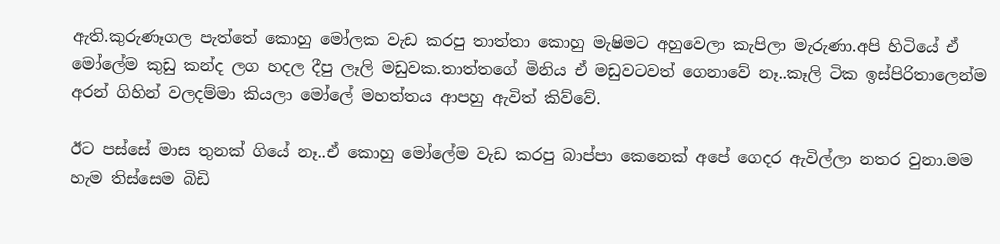ඇති.කුරුණෑගල පැත්තේ කොහු මෝලක වැඩ කරපු තාත්තා කොහු මැෂිමට අහුවෙලා කැපිලා මැරුණා.අපි හිටියේ ඒ මෝලේම කුඩු කන්ද ලග හදල දීපු ලෑලි මඩුවක.තාත්තගේ මිනිය ඒ මඩුවටවත් ගෙනාවේ නෑ..කෑලි ටික ඉස්පිරිතාලෙන්ම අරන් ගිහින් වලදම්මා කියලා මෝලේ මහත්තය ආපහු ඇවිත් කිව්වේ.

ඊට පස්සේ මාස තුනක් ගියේ නෑ..ඒ කොහු මෝලේම වැඩ කරපු බාප්පා කෙනෙක් අපේ ගෙදර ඇවිල්ලා නතර වුනා.මම හැම තිස්සෙම බිඩි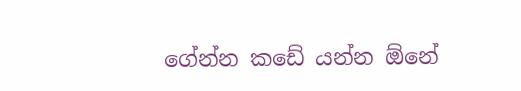ගේන්න කඩේ යන්න ඕනේ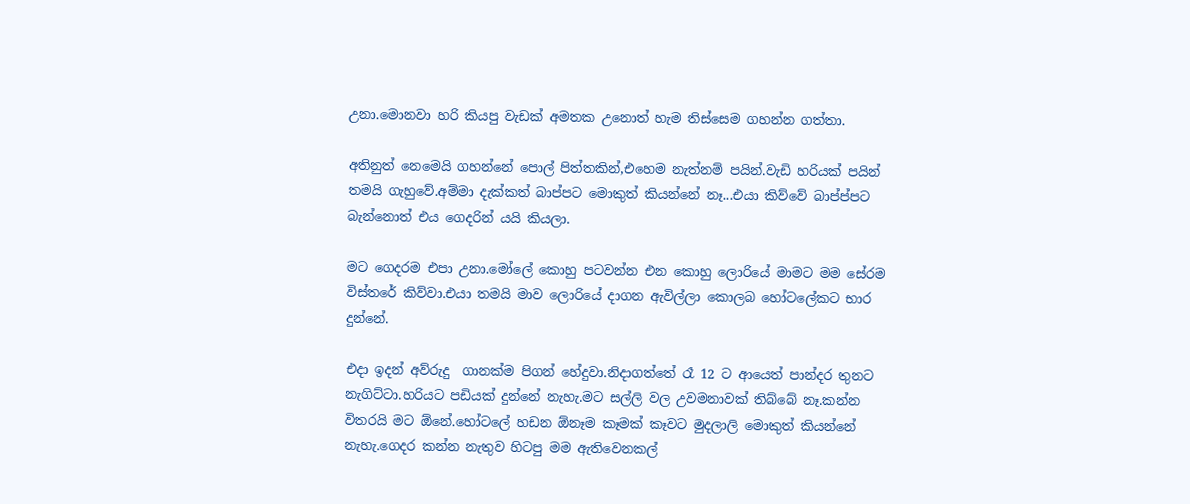උනා.මොනවා හරි කියපු වැඩක් අමතක උනොත් හැම තිස්සෙම ගහන්න ගත්තා.

අතිනුත් නෙමෙයි ගහන්නේ පොල් පිත්තකින්,එහෙම නැත්නම් පයින්.වැඩි හරියක් පයින් තමයි ගැහුවේ.අම්මා දැක්කත් බාප්පට මොකුත් කියන්නේ නෑ...එයා කිව්වේ බාප්ප්පට බැන්නොත් එය ගෙදරින් යයි කියලා.

මට ගෙදරම එපා උනා.මෝලේ කොහු පටවන්න එන කොහු ලොරියේ මාමට මම සේරම විස්තරේ කිව්වා.එයා තමයි මාව ලොරියේ දාගන ඇවිල්ලා කොලබ හෝටලේකට භාර දුන්නේ.

එදා ඉදන් අව්රුදු  ගානක්ම පිගන් හේදුවා.නිදාගත්තේ රෑ 12 ට ආයෙත් පාන්දර තුනට නැගිට්ටා.හරියට පඩියක් දුන්නේ නැහැ.මට සල්ලි වල උවමනාවක් තිබ්බේ නෑ.කන්න විතරයි මට ඕනේ.හෝටලේ හඩන ඕනෑම කෑමක් කෑවට මුදලාලි මොකුත් කියන්නේ නැහැ.ගෙදර කන්න නැතුව හිටපු මම ඇතිවෙනකල්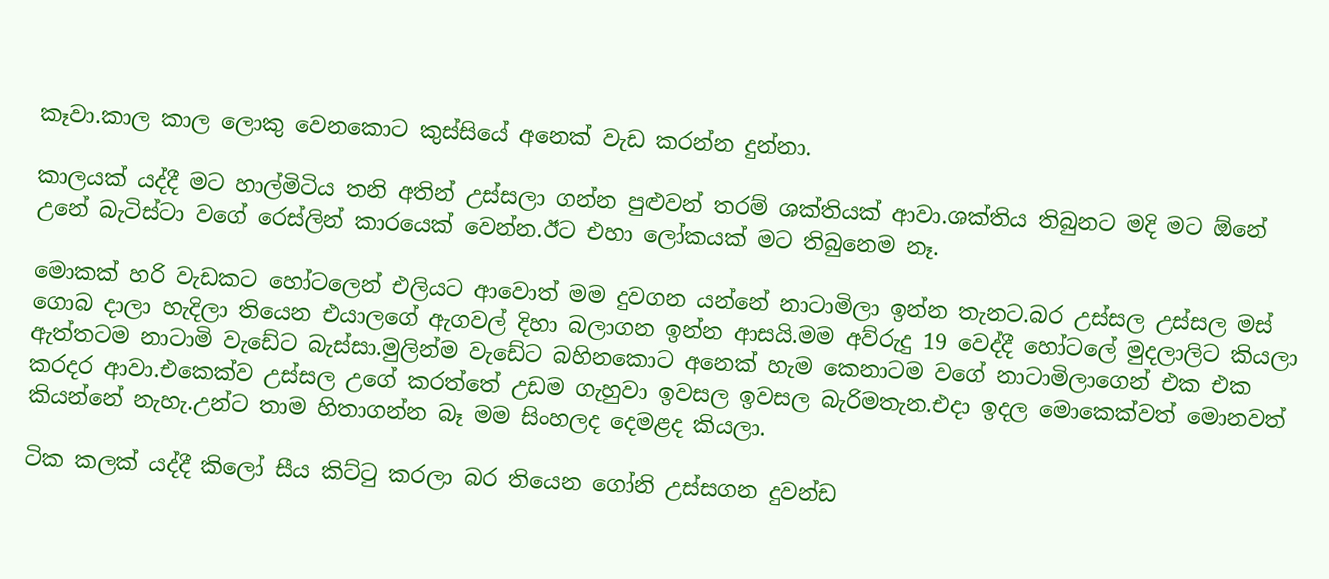කෑවා.කාල කාල ලොකු වෙනකොට කුස්සියේ අනෙක් වැඩ කරන්න දුන්නා.

කාලයක් යද්දී මට හාල්මිටිය තනි අතින් උස්සලා ගන්න පුළුවන් තරම් ශක්තියක් ආවා.ශක්තිය තිබුනට මදි මට ඕනේ උනේ බැටිස්ටා වගේ රෙස්ලින් කාරයෙක් වෙන්න.ඊට එහා ලෝකයක් මට තිබුනෙම නෑ.

මොකක් හරි වැඩකට හෝටලෙන් එලියට ආවොත් මම දුවගන යන්නේ නාටාමිලා ඉන්න තැනට.බර උස්සල උස්සල මස් ගොබ දාලා හැදිලා තියෙන එයාලගේ ඇගවල් දිහා බලාගන ඉන්න ආසයි.මම අව්රුදු 19 වෙද්දී හෝටලේ මුදලාලිට කියලා ඇත්තටම නාටාමි වැඩේට බැස්සා.මුලින්ම වැඩේට බහිනකොට අනෙක් හැම කෙනාටම වගේ නාටාමිලාගෙන් එක එක කරදර ආවා.එකෙක්ව උස්සල උගේ කරත්තේ උඩම ගැහුවා ඉවසල ඉවසල බැරිමතැන.එදා ඉදල මොකෙක්වත් මොනවත් කියන්නේ නැහැ.උන්ට තාම හිතාගන්න බෑ මම සිංහලද දෙමළද කියලා.

ටික කලක් යද්දී කිලෝ සීය කිට්ටු කරලා බර තියෙන ගෝනි උස්සගන දුවන්ඩ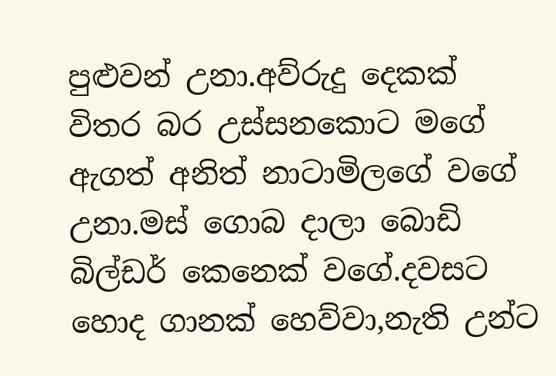පුළුවන් උනා.අව්රුදු දෙකක් විතර බර උස්සනකොට මගේ ඇගත් අනිත් නාටාමිලගේ වගේ උනා.මස් ගොබ දාලා බොඩි බිල්ඩර් කෙනෙක් වගේ.දවසට හොද ගානක් හෙව්වා,නැති උන්ට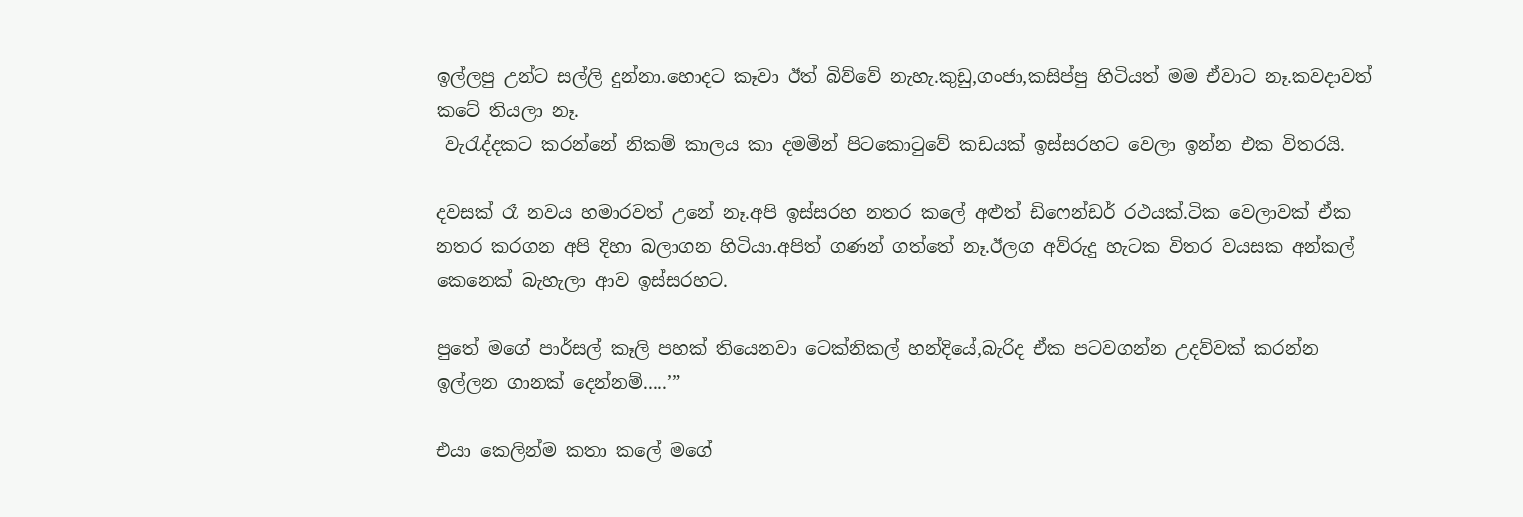ඉල්ලපු උන්ට සල්ලි දුන්නා.හොදට කෑවා ඊත් බිව්වේ නැහැ.කුඩු,ගංජා,කසිප්පු හිටියත් මම ඒවාට නෑ.කවදාවත් කටේ තියලා නෑ.
 වැරැද්දකට කරන්නේ නිකම් කාලය කා දමමින් පිටකොටුවේ කඩයක් ඉස්සරහට වෙලා ඉන්න එක විතරයි.

දවසක් රෑ නවය හමාරවත් උනේ නෑ.අපි ඉස්සරහ නතර කලේ අළුත් ඩිෆෙන්ඩර් රථයක්.ටික වෙලාවක් ඒක නතර කරගන අපි දිහා බලාගන හිටියා.අපිත් ගණන් ගත්තේ නෑ.ඊලග අව්රුදු හැටක විතර වයසක අන්කල් කෙනෙක් බැහැලා ආව ඉස්සරහට.

පුතේ මගේ පාර්සල් කෑලි පහක් තියෙනවා ටෙක්නිකල් හන්දියේ,බැරිද ඒක පටවගන්න උදව්වක් කරන්න ඉල්ලන ගානක් දෙන්නම්.....’”

එයා කෙලින්ම කතා කලේ මගේ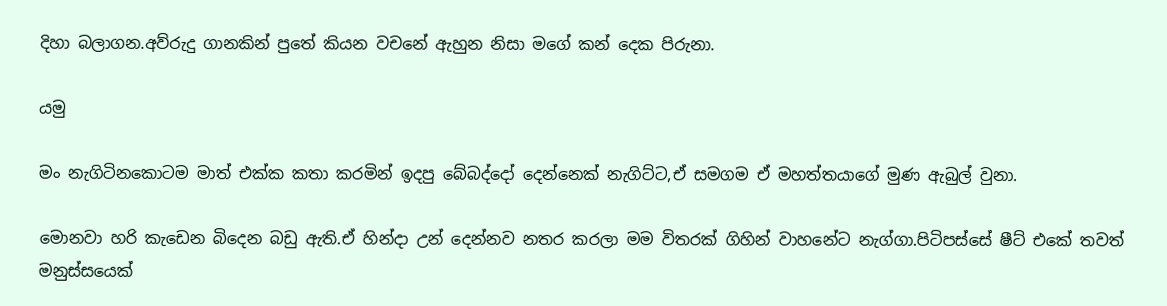දිහා බලාගන.අව්රුදු ගානකින් පුතේ කියන වචනේ ඇහුන නිසා මගේ කන් දෙක පිරුනා.

යමු

මං නැගිටිනකොටම මාත් එක්ක කතා කරමින් ඉදපු බේබද්දෝ දෙන්නෙක් නැගිට්ට,ඒ සමගම ඒ මහත්තයාගේ මුණ ඇබුල් වුනා.

මොනවා හරි කැඩෙන බිදෙන බඩු ඇති.ඒ හින්දා උන් දෙන්නව නතර කරලා මම විතරක් ගිහින් වාහනේට නැග්ගා.පිටිපස්සේ ෂීට් එකේ තවත් මනුස්සයෙක්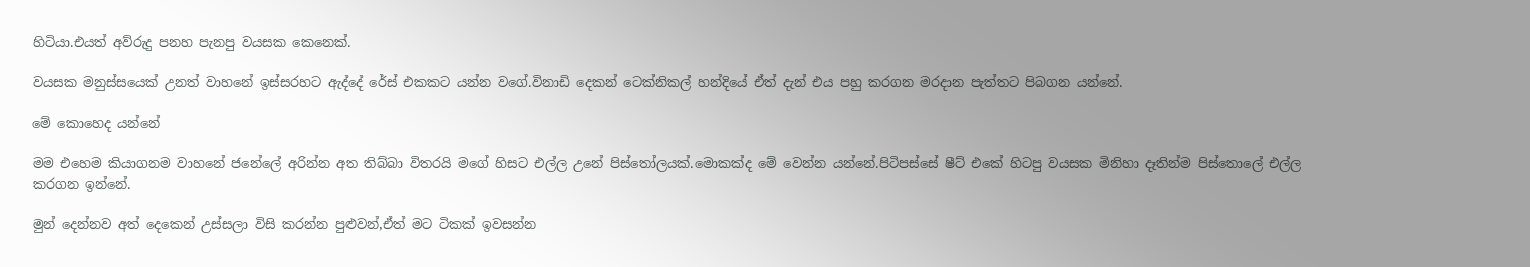හිටියා.එයත් අව්රුදු පනහ පැනපු වයසක කෙනෙක්.

වයසක මනුස්සයෙක් උනත් වාහනේ ඉස්සරහට ඇද්දේ රේස් එකකට යන්න වගේ.විනාඩි දෙකන් ටෙක්නිකල් හන්දියේ ඒත් දැන් එය පහු කරගන මරදාන පැත්තට පිබගන යන්නේ.

මේ කොහෙද යන්නේ

මම එහෙම කියාගනම වාහනේ ජනේලේ අරින්න අත තිබ්බා විතරයි මගේ හිසට එල්ල උනේ පිස්තෝලයක්.මොකක්ද මේ වෙන්න යන්නේ.පිටිපස්සේ ෂීට් එකේ හිටපු වයසක මිනිහා දෑතින්ම පිස්තොලේ එල්ල කරගන ඉන්නේ.

මුන් දෙන්නව අත් දෙකෙන් උස්සලා විසි කරන්න පුළුවන්,ඒත් මට ටිකක් ඉවසන්න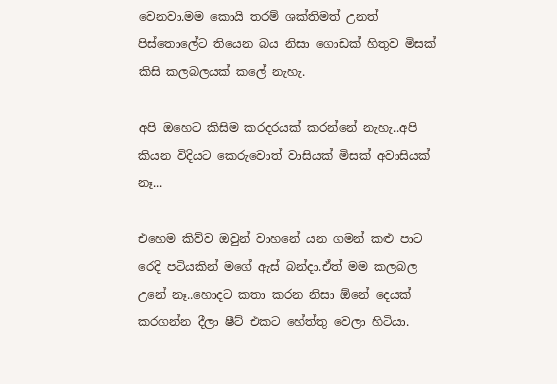වෙනවා.මම කොයි තරම් ශක්තිමත් උනත් පිස්තොලේට තියෙන බය නිසා ගොඩක් හිතුව මිසක් කිසි කලබලයක් කලේ නැහැ.

අපි ඔහෙට කිසිම කරදරයක් කරන්නේ නැහැ..අපි කියන විදියට කෙරුවොත් වාසියක් මිසක් අවාසියක් නෑ...

එහෙම කිව්ව ඔවුන් වාහනේ යන ගමන් කළු පාට රෙදි පටියකින් මගේ ඇස් බන්දා.ඒත් මම කලබල උනේ නෑ..හොදට කතා කරන නිසා ඕනේ දෙයක් කරගන්න දීලා ෂීට් එකට හේත්තු වෙලා හිටියා.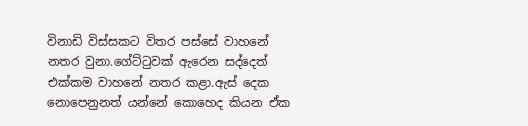විනාඩි විස්සකට විතර පස්සේ වාහනේ නතර වුනා.ගේට්ටුවක් ඇරෙන සද්දෙත් එක්කම වාහනේ නතර කළා.ඇස් දෙක නොපෙනුනත් යන්නේ කොහෙද කියන ඒක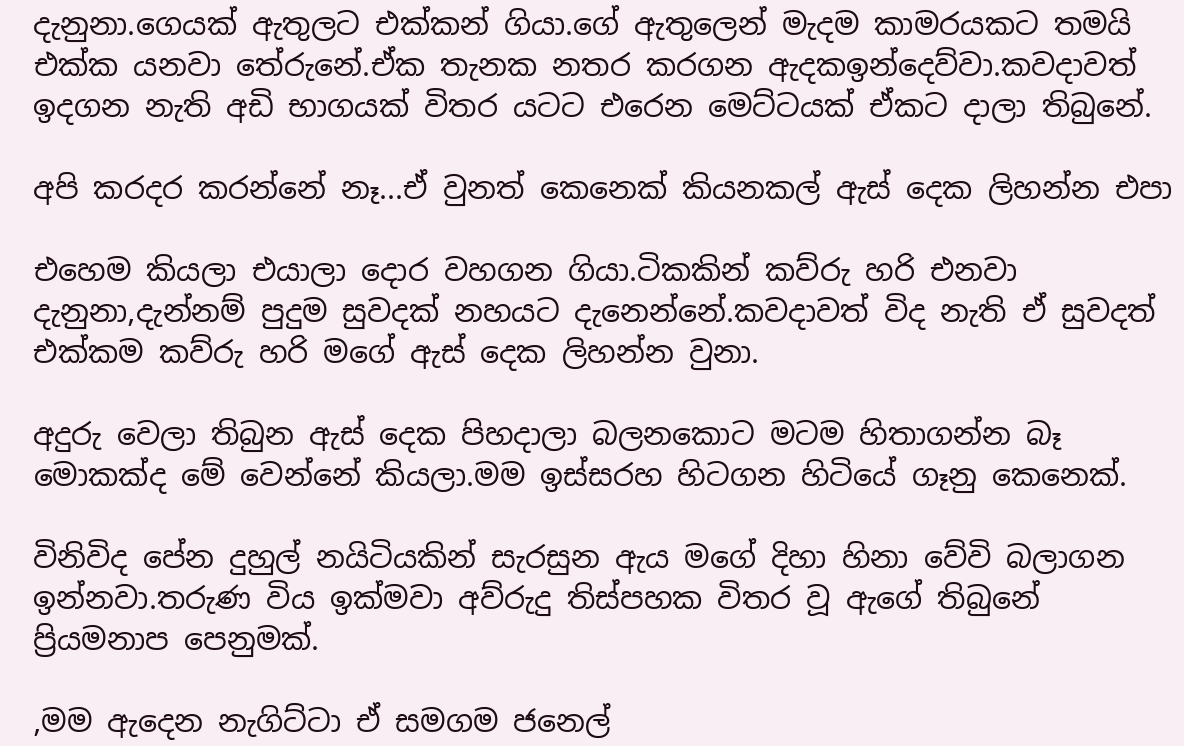දැනුනා.ගෙයක් ඇතුලට එක්කන් ගියා.ගේ ඇතුලෙන් මැදම කාමරයකට තමයි එක්ක යනවා තේරුනේ.ඒක තැනක නතර කරගන ඇදකඉන්දෙව්වා.කවදාවත් ඉදගන නැති අඩි භාගයක් විතර යටට එරෙන මෙට්ටයක් ඒකට දාලා තිබුනේ.

අපි කරදර කරන්නේ නෑ...ඒ වුනත් කෙනෙක් කියනකල් ඇස් දෙක ලිහන්න එපා

එහෙම කියලා එයාලා දොර වහගන ගියා.ටිකකින් කව්රු හරි එනවා දැනුනා,දැන්නම් පුදුම සුවදක් නහයට දැනෙන්නේ.කවදාවත් විද නැති ඒ සුවදත් එක්කම කව්රු හරි මගේ ඇස් දෙක ලිහන්න වුනා.

අදුරු වෙලා තිබුන ඇස් දෙක පිහදාලා බලනකොට මටම හිතාගන්න බෑ මොකක්ද මේ වෙන්නේ කියලා.මම ඉස්සරහ හිටගන හිටියේ ගෑනු කෙනෙක්.

විනිවිද පේන දුහුල් නයිටියකින් සැරසුන ඇය මගේ දිහා හිනා වේවි බලාගන ඉන්නවා.තරුණ විය ඉක්මවා අව්රුදු තිස්පහක විතර වූ ඇගේ තිබුනේ ප්‍රියමනාප පෙනුමක්.

,මම ඇදෙන නැගිට්ටා ඒ සමගම ජනෙල්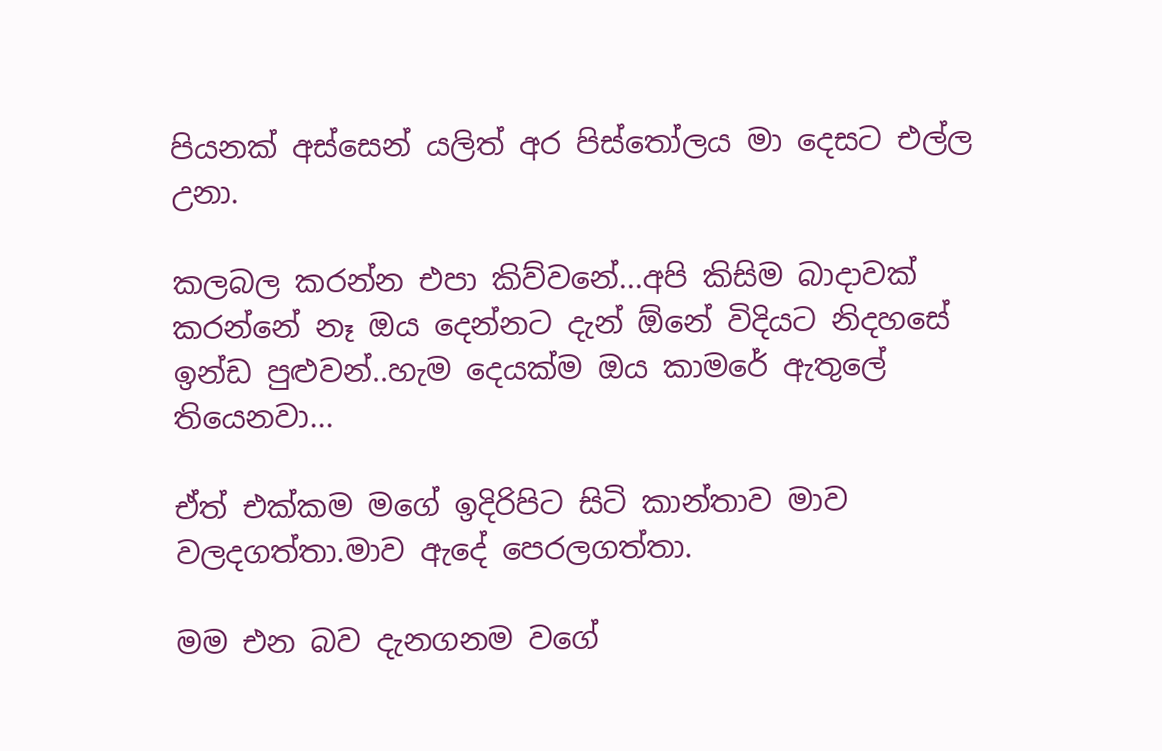පියනක් අස්සෙන් යලිත් අර පිස්තෝලය මා දෙසට එල්ල උනා.

කලබල කරන්න එපා කිව්වනේ...අපි කිසිම බාදාවක් කරන්නේ නෑ ඔය දෙන්නට දැන් ඕනේ විදියට නිදහසේ ඉන්ඩ පුළුවන්..හැම දෙයක්ම ඔය කාමරේ ඇතුලේ තියෙනවා...

ඒත් එක්කම මගේ ඉදිරිපිට සිටි කාන්තාව මාව වලදගත්තා.මාව ඇදේ පෙරලගත්තා.

මම එන බව දැනගනම වගේ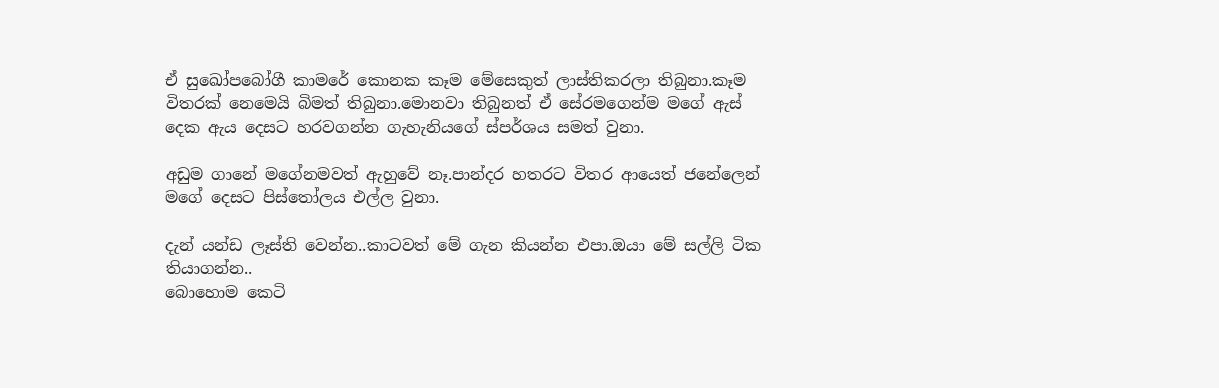ඒ සුඛෝපබෝගී කාමරේ කොනක කෑම මේසෙකුත් ලාස්තිකරලා තිබුනා.කෑම විතරක් නෙමෙයි බිමත් තිබුනා.මොනවා තිබුනත් ඒ සේරමගෙන්ම මගේ ඇස් දෙක ඇය දෙසට හරවගන්න ගැහැනියගේ ස්පර්ශය සමත් වුනා.

අඩුම ගානේ මගේනමවත් ඇහුවේ නෑ.පාන්දර හතරට විතර ආයෙත් ජනේලෙන් මගේ දෙසට පිස්තෝලය එල්ල වුනා.

දැන් යන්ඩ ලෑස්ති වෙන්න..කාටවත් මේ ගැන කියන්න එපා.ඔයා මේ සල්ලි ටික තියාගන්න..
බොහොම කෙටි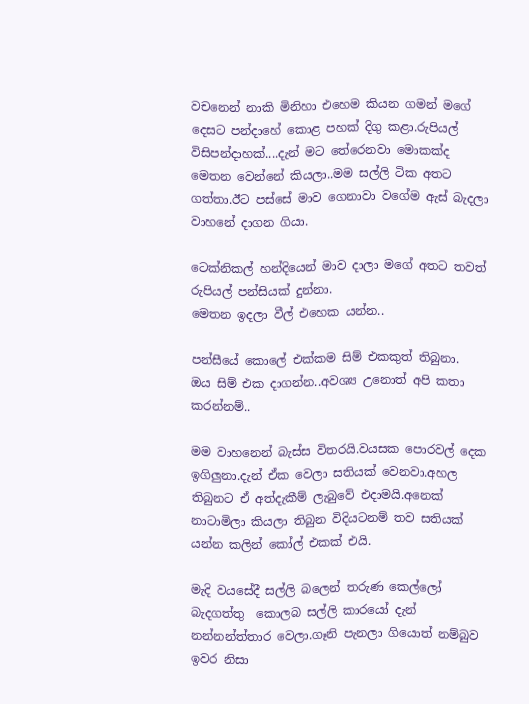වචනෙන් නාකි මිනිහා එහෙම කියන ගමන් මගේ දෙසට පන්දාහේ කොළ පහක් දිගු කළා.රුපියල් විසිපන්දාහක්....දැන් මට තේරෙනවා මොකක්ද මෙතන වෙන්නේ කියලා..මම සල්ලි ටික අතට ගත්තා.ඊට පස්සේ මාව ගෙනාවා වගේම ඇස් බැදලා වාහනේ දාගන ගියා.

ටෙක්නිකල් හන්දියෙන් මාව දාලා මගේ අතට තවත් රුපියල් පන්සියක් දුන්නා.
මෙතන ඉදලා වීල් එහෙක යන්න..

පන්සීයේ කොලේ එක්කම සිම් එකකුත් තිබුනා.
ඔය සිම් එක දාගන්න..අවශ්‍ය උනොත් අපි කතා කරන්නම්..

මම වාහනෙන් බැස්ස විතරයි.වයසක පොරවල් දෙක ඉගිලුනා.දැන් ඒක වෙලා සතියක් වෙනවා.අහල තිබුනට ඒ අත්දැකීම් ලැබුවේ එදාමයි.අනෙක් නාටාමිලා කියලා තිබුන විදියටනම් තව සතියක් යන්න කලින් කෝල් එකක් එයි.

මැදි වයසේදී සල්ලි බලෙන් තරුණ කෙල්ලෝ බැදගත්තු  කොලබ සල්ලි කාරයෝ දැන් නන්නන්ත්තාර වෙලා.ගෑනි පැනලා ගියොත් නම්බුව ඉවර නිසා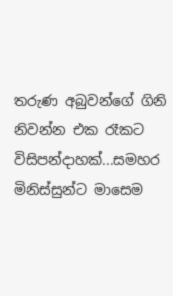තරුණ අබුවන්ගේ ගිනි නිවන්න එක රෑකට විසිපන්දාහක්...සමහර මිනිස්සුන්ට මාසෙම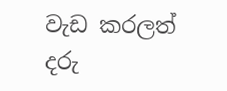වැඩ කරලත් දරු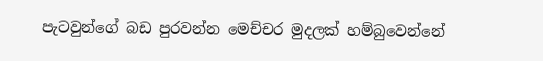පැටවුන්ගේ බඩ පුරවන්න මෙච්චර මුදලක් හම්බුවෙන්නේ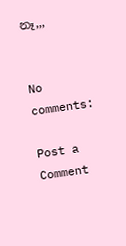නෑ,,,


No comments:

Post a Comment